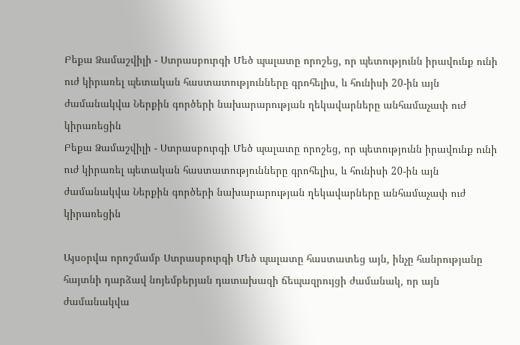Բեքա Ձամաշվիլի - Ստրասբուրգի Մեծ պալատը որոշեց, որ պետությունն իրավունք ունի ուժ կիրառել պետական հաստատությունները գրոհելիս, և հունիսի 20-ին այն ժամանակվա Ներքին գործերի նախարարության ղեկավարները անհամաչափ ուժ կիրառեցին
Բեքա Ձամաշվիլի - Ստրասբուրգի Մեծ պալատը որոշեց, որ պետությունն իրավունք ունի ուժ կիրառել պետական հաստատությունները գրոհելիս, և հունիսի 20-ին այն ժամանակվա Ներքին գործերի նախարարության ղեկավարները անհամաչափ ուժ կիրառեցին

Այսօրվա որոշմամբ Ստրասբուրգի Մեծ պալատը հաստատեց այն, ինչը հանրությանը հայտնի դարձավ նոյեմբերյան դատախազի ճեպազրույցի ժամանակ, որ այն ժամանակվա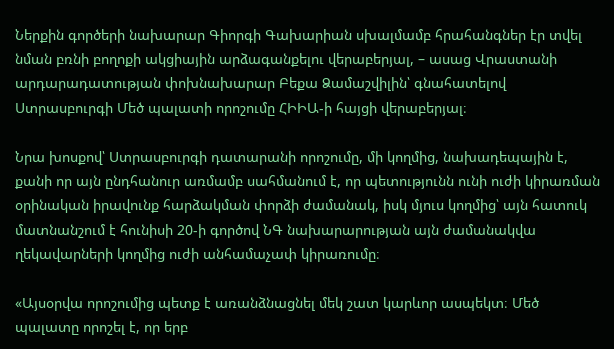Ներքին գործերի նախարար Գիորգի Գախարիան սխալմամբ հրահանգներ էր տվել նման բռնի բողոքի ակցիային արձագանքելու վերաբերյալ, – ասաց Վրաստանի արդարադատության փոխնախարար Բեքա Ձամաշվիլին՝ գնահատելով Ստրասբուրգի Մեծ պալատի որոշումը ՀԻԻԱ-ի հայցի վերաբերյալ։

Նրա խոսքով՝ Ստրասբուրգի դատարանի որոշումը, մի կողմից, նախադեպային է, քանի որ այն ընդհանուր առմամբ սահմանում է, որ պետությունն ունի ուժի կիրառման օրինական իրավունք հարձակման փորձի ժամանակ, իսկ մյուս կողմից՝ այն հատուկ մատնանշում է հունիսի 20-ի գործով ՆԳ նախարարության այն ժամանակվա ղեկավարների կողմից ուժի անհամաչափ կիրառումը։

«Այսօրվա որոշումից պետք է առանձնացնել մեկ շատ կարևոր ասպեկտ։ Մեծ պալատը որոշել է, որ երբ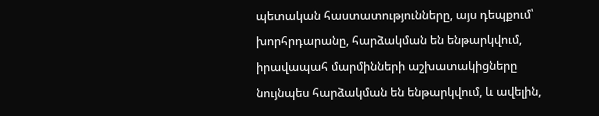պետական հաստատությունները, այս դեպքում՝ խորհրդարանը, հարձակման են ենթարկվում, իրավապահ մարմինների աշխատակիցները նույնպես հարձակման են ենթարկվում, և ավելին,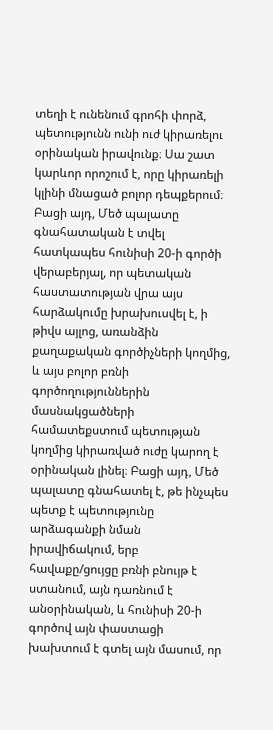տեղի է ունենում գրոհի փորձ, պետությունն ունի ուժ կիրառելու օրինական իրավունք։ Սա շատ կարևոր որոշում է, որը կիրառելի կլինի մնացած բոլոր դեպքերում։ Բացի այդ, Մեծ պալատը գնահատական է տվել հատկապես հունիսի 20-ի գործի վերաբերյալ, որ պետական հաստատության վրա այս հարձակումը խրախուսվել է, ի թիվս այլոց, առանձին քաղաքական գործիչների կողմից, և այս բոլոր բռնի գործողություններին մասնակցածների համատեքստում պետության կողմից կիրառված ուժը կարող է օրինական լինել։ Բացի այդ, Մեծ պալատը գնահատել է, թե ինչպես պետք է պետությունը արձագանքի նման իրավիճակում, երբ հավաքը/ցույցը բռնի բնույթ է ստանում, այն դառնում է անօրինական, և հունիսի 20-ի գործով այն փաստացի խախտում է գտել այն մասում, որ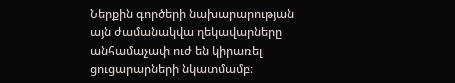Ներքին գործերի նախարարության այն ժամանակվա ղեկավարները անհամաչափ ուժ են կիրառել ցուցարարների նկատմամբ։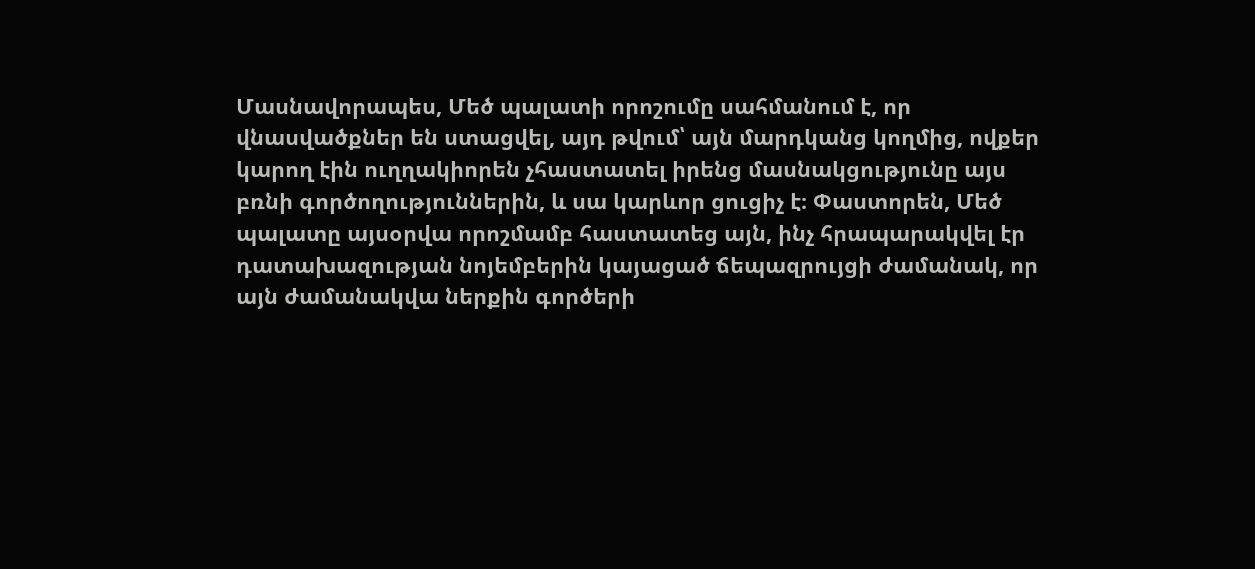Մասնավորապես, Մեծ պալատի որոշումը սահմանում է, որ վնասվածքներ են ստացվել, այդ թվում՝ այն մարդկանց կողմից, ովքեր կարող էին ուղղակիորեն չհաստատել իրենց մասնակցությունը այս բռնի գործողություններին, և սա կարևոր ցուցիչ է։ Փաստորեն, Մեծ պալատը այսօրվա որոշմամբ հաստատեց այն, ինչ հրապարակվել էր դատախազության նոյեմբերին կայացած ճեպազրույցի ժամանակ, որ այն ժամանակվա ներքին գործերի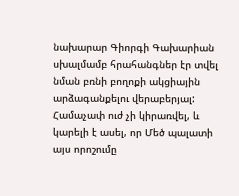նախարար Գիորգի Գախարիան սխալմամբ հրահանգներ էր տվել նման բռնի բողոքի ակցիային արձագանքելու վերաբերյալ: Համաչափ ուժ չի կիրառվել, և կարելի է ասել, որ Մեծ պալատի այս որոշումը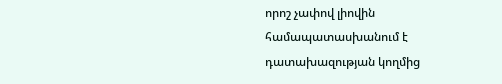որոշ չափով լիովին համապատասխանում է դատախազության կողմից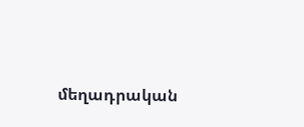մեղադրական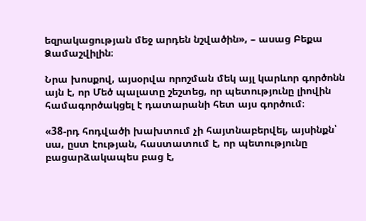եզրակացության մեջ արդեն նշվածին», – ասաց Բեքա Ձամաշվիլին։

Նրա խոսքով, այսօրվա որոշման մեկ այլ կարևոր գործոնն այն է, որ Մեծ պալատը շեշտեց, որ պետությունը լիովին համագործակցել է դատարանի հետ այս գործում։

«38-րդ հոդվածի խախտում չի հայտնաբերվել, այսինքն՝ սա, ըստ էության, հաստատում է, որ պետությունը բացարձակապես բաց է,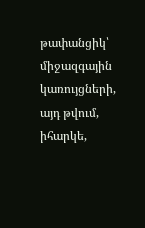թափանցիկ՝ միջազգային կառույցների, այդ թվում, իհարկե,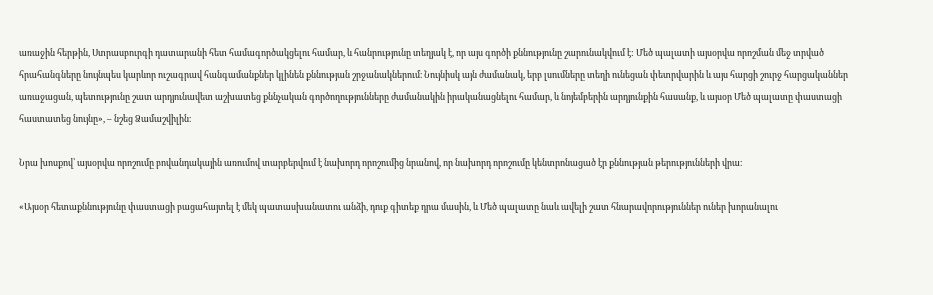առաջին հերթին, Ստրասբուրգի դատարանի հետ համագործակցելու համար, և հանրությունը տեղյակ է, որ այս գործի քննությունը շարունակվում է: Մեծ պալատի այսօրվա որոշման մեջ տրված հրահանգները նույնպես կարևոր ուշագրավ հանգամանքներ կլինեն քննության շրջանակներում։ Նույնիսկ այն ժամանակ, երբ լսումները տեղի ունեցան փետրվարին և այս հարցի շուրջ հարցականներ առաջացան, պետությունը շատ արդյունավետ աշխատեց քննչական գործողությունները ժամանակին իրականացնելու համար, և նոյեմբերին արդյունքին հասանք, և այսօր Մեծ պալատը փաստացի հաստատեց նույնը», – նշեց Ձամաշվիլին։

Նրա խոսքով՝ այսօրվա որոշումը բովանդակային առումով տարբերվում է նախորդ որոշումից նրանով, որ նախորդ որոշումը կենտրոնացած էր քննության թերությունների վրա։

«Այսօր հետաքննությունը փաստացի բացահայտել է մեկ պատասխանատու անձի, դուք գիտեք դրա մասին, և Մեծ պալատը նաև ավելի շատ հնարավորություններ ուներ խորանալու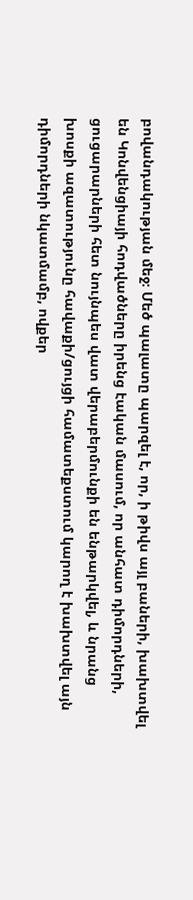բովանդակության մեջ։ Մեծ պալատը պարզել է, որ, ի թիվս այլ բաների, խախտվել են Կոնվենցիայի հոդվածները իրենց էական մասում, որ անհատ դիմորդների, ցուցարարների հետ նույնպես վատ վերաբերմունքի են ենթարկվել, և նրանց խոսքի ազատությունը հավաքի/ցույցի համատեքստում կարող է խախտվել այն դիմորդների նկատմամբ, ովքեր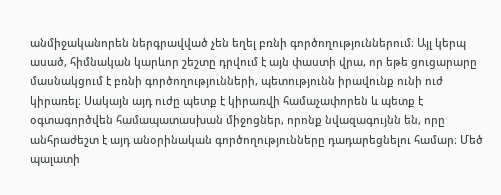անմիջականորեն ներգրավված չեն եղել բռնի գործողություններում։ Այլ կերպ ասած, հիմնական կարևոր շեշտը դրվում է այն փաստի վրա, որ եթե ցուցարարը մասնակցում է բռնի գործողությունների, պետությունն իրավունք ունի ուժ կիրառել։ Սակայն այդ ուժը պետք է կիրառվի համաչափորեն և պետք է օգտագործվեն համապատասխան միջոցներ, որոնք նվազագույնն են, որը անհրաժեշտ է այդ անօրինական գործողությունները դադարեցնելու համար։ Մեծ պալատի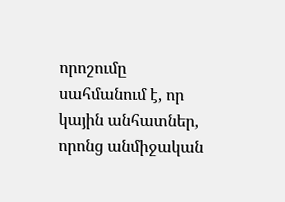որոշումը սահմանում է, որ կային անհատներ, որոնց անմիջական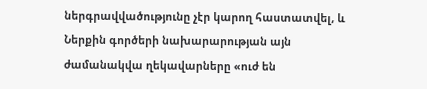ներգրավվածությունը չէր կարող հաստատվել, և Ներքին գործերի նախարարության այն ժամանակվա ղեկավարները «ուժ են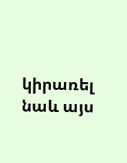կիրառել նաև այս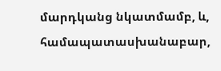մարդկանց նկատմամբ, և, համապատասխանաբար,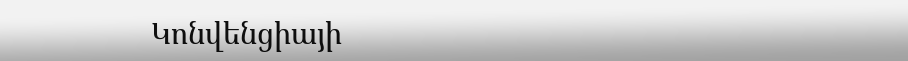Կոնվենցիայի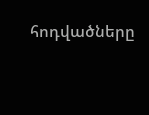հոդվածները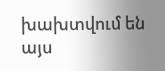խախտվում են այս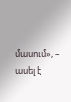մասում», – ասել է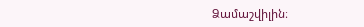Ձամաշվիլին։